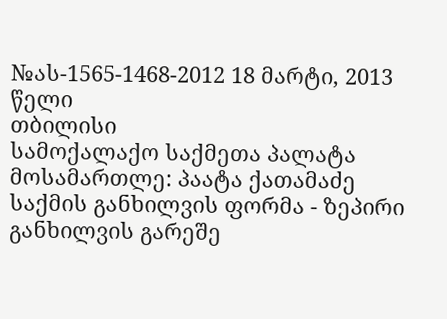№ას-1565-1468-2012 18 მარტი, 2013 წელი
თბილისი
სამოქალაქო საქმეთა პალატა
მოსამართლე: პაატა ქათამაძე
საქმის განხილვის ფორმა - ზეპირი განხილვის გარეშე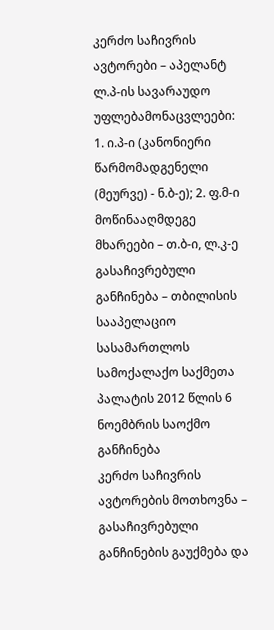კერძო საჩივრის ავტორები – აპელანტ ლ.პ-ის სავარაუდო უფლებამონაცვლეები: 1. ი.პ-ი (კანონიერი წარმომადგენელი (მეურვე) - ნ.ბ-ე); 2. ფ.მ-ი
მოწინააღმდეგე მხარეები – თ.ბ-ი, ლ.კ-ე
გასაჩივრებული განჩინება – თბილისის სააპელაციო სასამართლოს სამოქალაქო საქმეთა პალატის 2012 წლის 6 ნოემბრის საოქმო განჩინება
კერძო საჩივრის ავტორების მოთხოვნა – გასაჩივრებული განჩინების გაუქმება და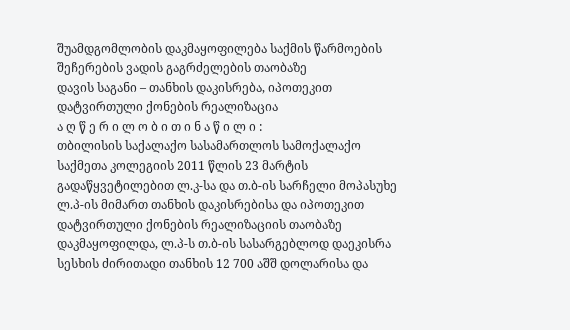შუამდგომლობის დაკმაყოფილება საქმის წარმოების შეჩერების ვადის გაგრძელების თაობაზე
დავის საგანი – თანხის დაკისრება, იპოთეკით დატვირთული ქონების რეალიზაცია
ა ღ წ ე რ ი ლ ო ბ ი თ ი ნ ა წ ი ლ ი :
თბილისის საქალაქო სასამართლოს სამოქალაქო საქმეთა კოლეგიის 2011 წლის 23 მარტის გადაწყვეტილებით ლ.კ-სა და თ.ბ-ის სარჩელი მოპასუხე ლ.პ-ის მიმართ თანხის დაკისრებისა და იპოთეკით დატვირთული ქონების რეალიზაციის თაობაზე დაკმაყოფილდა, ლ.პ-ს თ.ბ-ის სასარგებლოდ დაეკისრა სესხის ძირითადი თანხის 12 700 აშშ დოლარისა და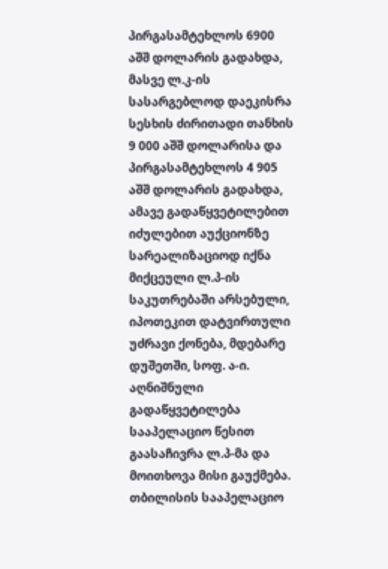პირგასამტეხლოს 6900 აშშ დოლარის გადახდა, მასვე ლ.კ-ის სასარგებლოდ დაეკისრა სესხის ძირითადი თანხის 9 000 აშშ დოლარისა და პირგასამტეხლოს 4 905 აშშ დოლარის გადახდა, ამავე გადაწყვეტილებით იძულებით აუქციონზე სარეალიზაციოდ იქნა მიქცეული ლ.პ-ის საკუთრებაში არსებული, იპოთეკით დატვირთული უძრავი ქონება, მდებარე დუშეთში, სოფ. ა-ი.
აღნიშნული გადაწყვეტილება სააპელაციო წესით გაასაჩივრა ლ.პ-მა და მოითხოვა მისი გაუქმება.
თბილისის სააპელაციო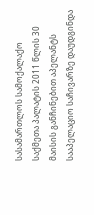სასამართლოს სამოქალაქო საქმეთა პალატის 2011 წლის 30 მაისის განჩინებით აპელანტს სააპელაციო საჩივარზე დაუდგინდა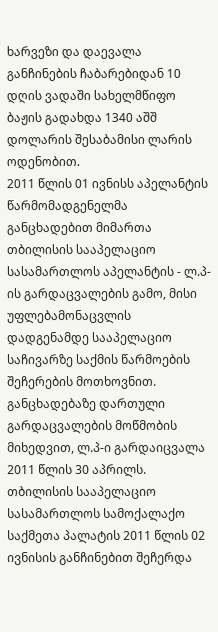ხარვეზი და დაევალა განჩინების ჩაბარებიდან 10 დღის ვადაში სახელმწიფო ბაჟის გადახდა 1340 აშშ დოლარის შესაბამისი ლარის ოდენობით.
2011 წლის 01 ივნისს აპელანტის წარმომადგენელმა განცხადებით მიმართა თბილისის სააპელაციო სასამართლოს აპელანტის - ლ.პ-ის გარდაცვალების გამო, მისი უფლებამონაცვლის დადგენამდე სააპელაციო საჩივარზე საქმის წარმოების შეჩერების მოთხოვნით. განცხადებაზე დართული გარდაცვალების მოწმობის მიხედვით, ლ.პ-ი გარდაიცვალა 2011 წლის 30 აპრილს.
თბილისის სააპელაციო სასამართლოს სამოქალაქო საქმეთა პალატის 2011 წლის 02 ივნისის განჩინებით შეჩერდა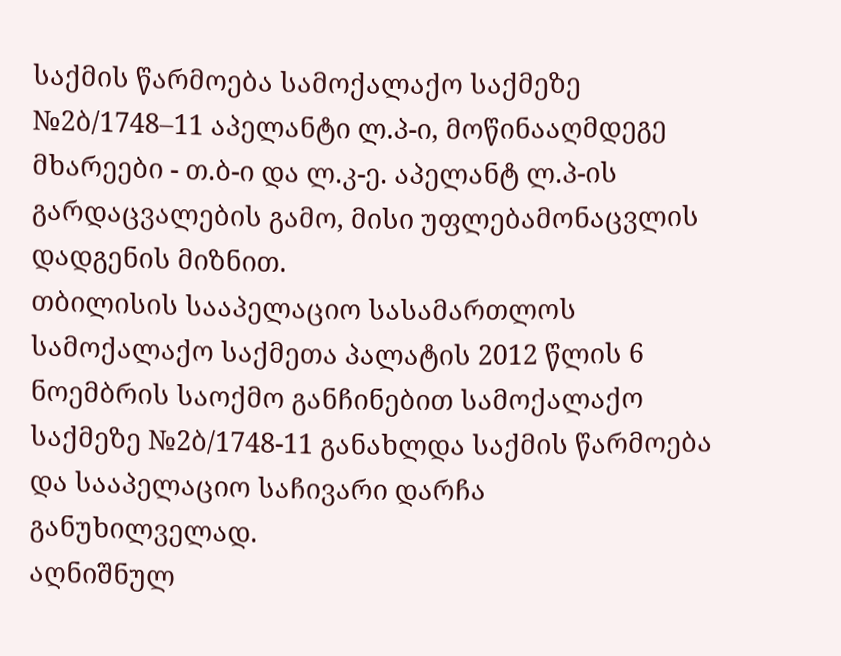საქმის წარმოება სამოქალაქო საქმეზე №2ბ/1748–11 აპელანტი ლ.პ-ი, მოწინააღმდეგე მხარეები - თ.ბ-ი და ლ.კ-ე. აპელანტ ლ.პ-ის გარდაცვალების გამო, მისი უფლებამონაცვლის დადგენის მიზნით.
თბილისის სააპელაციო სასამართლოს სამოქალაქო საქმეთა პალატის 2012 წლის 6 ნოემბრის საოქმო განჩინებით სამოქალაქო საქმეზე №2ბ/1748-11 განახლდა საქმის წარმოება და სააპელაციო საჩივარი დარჩა განუხილველად.
აღნიშნულ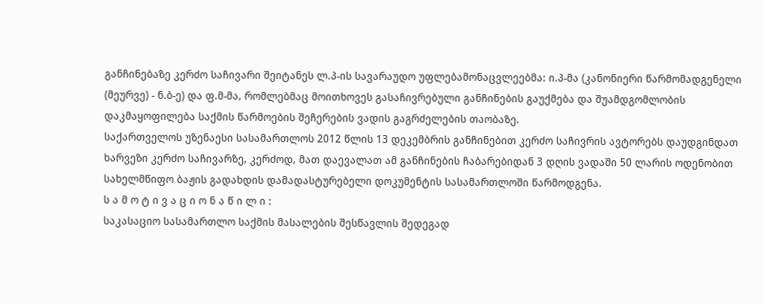განჩინებაზე კერძო საჩივარი შეიტანეს ლ.პ-ის სავარაუდო უფლებამონაცვლეებმა: ი.პ-მა (კანონიერი წარმომადგენელი (მეურვე) - ნ.ბ-ე) და ფ.მ-მა, რომლებმაც მოითხოვეს გასაჩივრებული განჩინების გაუქმება და შუამდგომლობის დაკმაყოფილება საქმის წარმოების შეჩერების ვადის გაგრძელების თაობაზე.
საქართველოს უზენაესი სასამართლოს 2012 წლის 13 დეკემბრის განჩინებით კერძო საჩივრის ავტორებს დაუდგინდათ ხარვეზი კერძო საჩივარზე, კერძოდ, მათ დაევალათ ამ განჩინების ჩაბარებიდან 3 დღის ვადაში 50 ლარის ოდენობით სახელმწიფო ბაჟის გადახდის დამადასტურებელი დოკუმენტის სასამართლოში წარმოდგენა.
ს ა მ ო ტ ი ვ ა ც ი ო ნ ა წ ი ლ ი :
საკასაციო სასამართლო საქმის მასალების შესწავლის შედეგად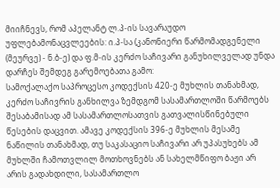მიიჩნევს, რომ აპელანტ ლ.პ-ის სავარაუდო უფლებამონაცვლეების: ი.პ-სა (კანონიერი წარმომადგენელი (მეურვე) - ნ.ბ-ე) და ფ.მ-ის კერძო საჩივარი განუხილველად უნდა დარჩეს შემდეგ გარემოებათა გამო:
სამოქალაქო საპროცესო კოდექსის 420-ე მუხლის თანახმად, კერძო საჩივრის განხილვა ზემდგომ სასამართლოში წარმოებს შესაბამისად ამ სასამართლოსათვის გათვალისწინებული წესების დაცვით. ამავე კოდექსის 396-ე მუხლის მესამე ნაწილის თანახმად, თუ საკასაციო საჩივარი არ უპასუხებს ამ მუხლში ჩამოთვლილ მოთხოვნებს ან სახელმწიფო ბაჟი არ არის გადახდილი, სასამართლო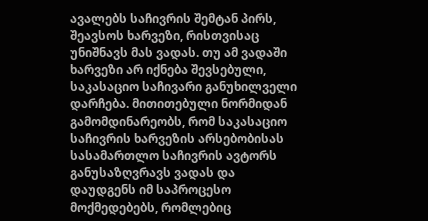ავალებს საჩივრის შემტან პირს, შეავსოს ხარვეზი, რისთვისაც უნიშნავს მას ვადას. თუ ამ ვადაში ხარვეზი არ იქნება შევსებული, საკასაციო საჩივარი განუხილველი დარჩება. მითითებული ნორმიდან გამომდინარეობს, რომ საკასაციო საჩივრის ხარვეზის არსებობისას სასამართლო საჩივრის ავტორს განუსაზღვრავს ვადას და დაუდგენს იმ საპროცესო მოქმედებებს, რომლებიც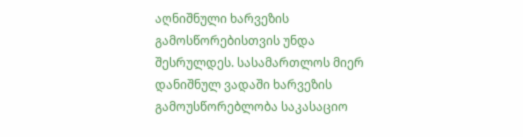აღნიშნული ხარვეზის გამოსწორებისთვის უნდა შესრულდეს. სასამართლოს მიერ დანიშნულ ვადაში ხარვეზის გამოუსწორებლობა საკასაციო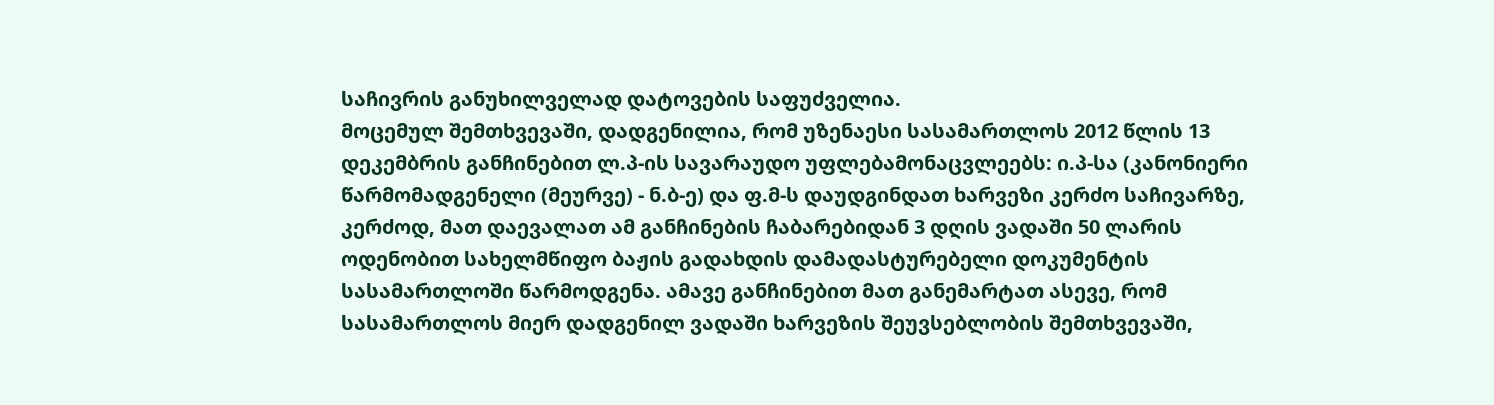საჩივრის განუხილველად დატოვების საფუძველია.
მოცემულ შემთხვევაში, დადგენილია, რომ უზენაესი სასამართლოს 2012 წლის 13 დეკემბრის განჩინებით ლ.პ-ის სავარაუდო უფლებამონაცვლეებს: ი.პ-სა (კანონიერი წარმომადგენელი (მეურვე) - ნ.ბ-ე) და ფ.მ-ს დაუდგინდათ ხარვეზი კერძო საჩივარზე, კერძოდ, მათ დაევალათ ამ განჩინების ჩაბარებიდან 3 დღის ვადაში 50 ლარის ოდენობით სახელმწიფო ბაჟის გადახდის დამადასტურებელი დოკუმენტის სასამართლოში წარმოდგენა. ამავე განჩინებით მათ განემარტათ ასევე, რომ სასამართლოს მიერ დადგენილ ვადაში ხარვეზის შეუვსებლობის შემთხვევაში,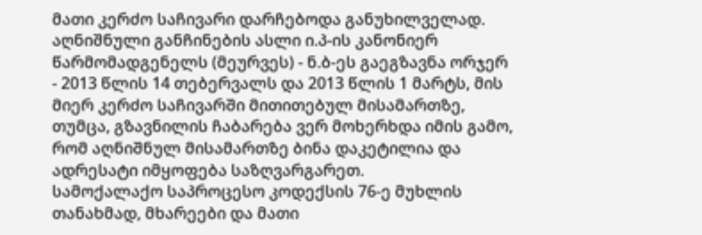მათი კერძო საჩივარი დარჩებოდა განუხილველად.
აღნიშნული განჩინების ასლი ი.პ-ის კანონიერ წარმომადგენელს (მეურვეს) - ნ.ბ-ეს გაეგზავნა ორჯერ - 2013 წლის 14 თებერვალს და 2013 წლის 1 მარტს, მის მიერ კერძო საჩივარში მითითებულ მისამართზე, თუმცა, გზავნილის ჩაბარება ვერ მოხერხდა იმის გამო, რომ აღნიშნულ მისამართზე ბინა დაკეტილია და ადრესატი იმყოფება საზღვარგარეთ.
სამოქალაქო საპროცესო კოდექსის 76-ე მუხლის თანახმად, მხარეები და მათი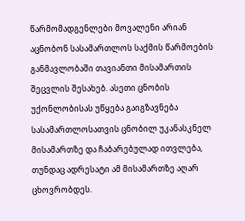წარმომადგენლები მოვალენი არიან აცნობონ სასამართლოს საქმის წარმოების განმავლობაში თავიანთი მისამართის შეცვლის შესახებ. ასეთი ცნობის უქონლობისას უწყება გაიგზავნება სასამართლოსათვის ცნობილ უკანასკნელ მისამართზე და ჩაბარებულად ითვლება, თუნდაც ადრესატი ამ მისამართზე აღარ ცხოვრობდეს.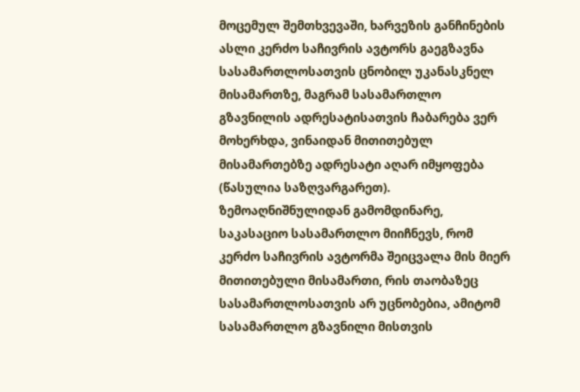მოცემულ შემთხვევაში, ხარვეზის განჩინების ასლი კერძო საჩივრის ავტორს გაეგზავნა სასამართლოსათვის ცნობილ უკანასკნელ მისამართზე, მაგრამ სასამართლო გზავნილის ადრესატისათვის ჩაბარება ვერ მოხერხდა, ვინაიდან მითითებულ მისამართებზე ადრესატი აღარ იმყოფება (წასულია საზღვარგარეთ). ზემოაღნიშნულიდან გამომდინარე, საკასაციო სასამართლო მიიჩნევს, რომ კერძო საჩივრის ავტორმა შეიცვალა მის მიერ მითითებული მისამართი, რის თაობაზეც სასამართლოსათვის არ უცნობებია, ამიტომ სასამართლო გზავნილი მისთვის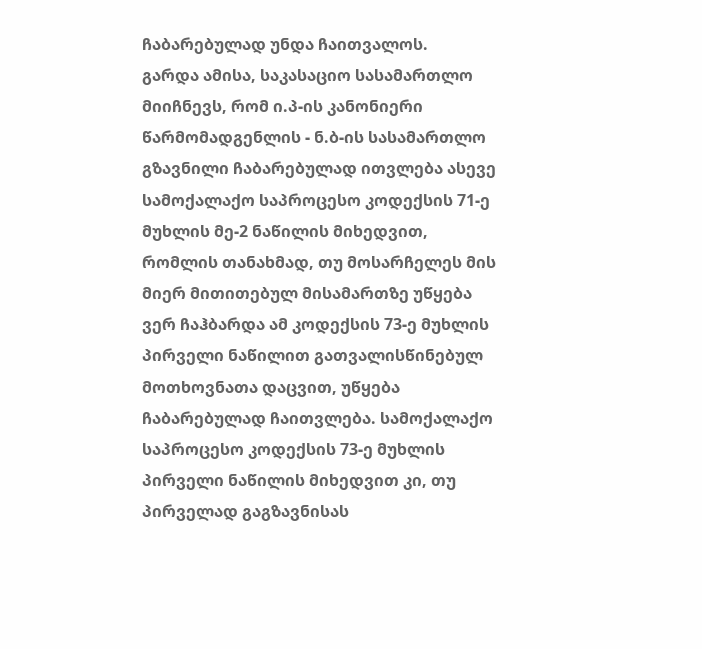ჩაბარებულად უნდა ჩაითვალოს.
გარდა ამისა, საკასაციო სასამართლო მიიჩნევს, რომ ი.პ-ის კანონიერი წარმომადგენლის - ნ.ბ-ის სასამართლო გზავნილი ჩაბარებულად ითვლება ასევე სამოქალაქო საპროცესო კოდექსის 71-ე მუხლის მე-2 ნაწილის მიხედვით, რომლის თანახმად, თუ მოსარჩელეს მის მიერ მითითებულ მისამართზე უწყება ვერ ჩაჰბარდა ამ კოდექსის 73-ე მუხლის პირველი ნაწილით გათვალისწინებულ მოთხოვნათა დაცვით, უწყება ჩაბარებულად ჩაითვლება. სამოქალაქო საპროცესო კოდექსის 73-ე მუხლის პირველი ნაწილის მიხედვით კი, თუ პირველად გაგზავნისას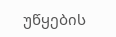უწყების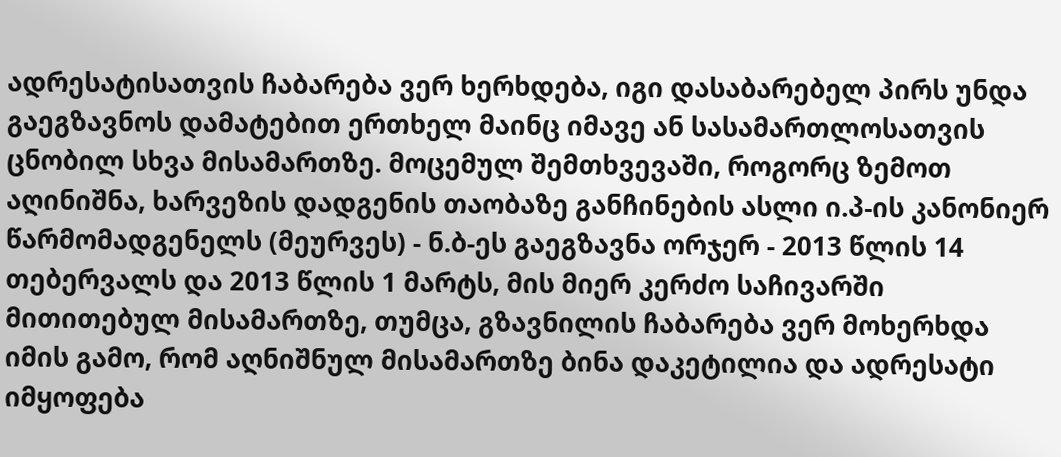ადრესატისათვის ჩაბარება ვერ ხერხდება, იგი დასაბარებელ პირს უნდა გაეგზავნოს დამატებით ერთხელ მაინც იმავე ან სასამართლოსათვის ცნობილ სხვა მისამართზე. მოცემულ შემთხვევაში, როგორც ზემოთ აღინიშნა, ხარვეზის დადგენის თაობაზე განჩინების ასლი ი.პ-ის კანონიერ წარმომადგენელს (მეურვეს) - ნ.ბ-ეს გაეგზავნა ორჯერ - 2013 წლის 14 თებერვალს და 2013 წლის 1 მარტს, მის მიერ კერძო საჩივარში მითითებულ მისამართზე, თუმცა, გზავნილის ჩაბარება ვერ მოხერხდა იმის გამო, რომ აღნიშნულ მისამართზე ბინა დაკეტილია და ადრესატი იმყოფება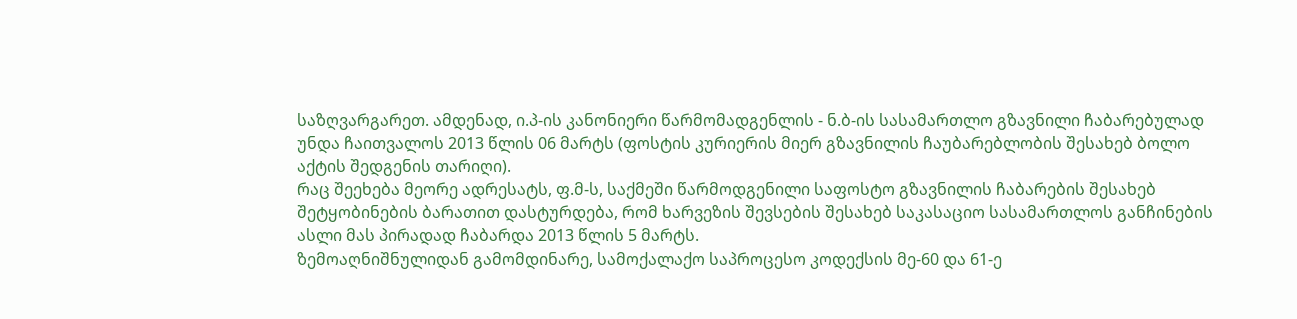საზღვარგარეთ. ამდენად, ი.პ-ის კანონიერი წარმომადგენლის - ნ.ბ-ის სასამართლო გზავნილი ჩაბარებულად უნდა ჩაითვალოს 2013 წლის 06 მარტს (ფოსტის კურიერის მიერ გზავნილის ჩაუბარებლობის შესახებ ბოლო აქტის შედგენის თარიღი).
რაც შეეხება მეორე ადრესატს, ფ.მ-ს, საქმეში წარმოდგენილი საფოსტო გზავნილის ჩაბარების შესახებ შეტყობინების ბარათით დასტურდება, რომ ხარვეზის შევსების შესახებ საკასაციო სასამართლოს განჩინების ასლი მას პირადად ჩაბარდა 2013 წლის 5 მარტს.
ზემოაღნიშნულიდან გამომდინარე, სამოქალაქო საპროცესო კოდექსის მე-60 და 61-ე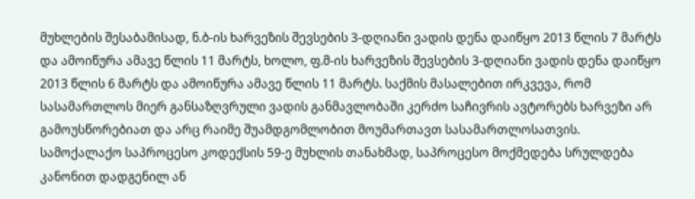მუხლების შესაბამისად, ნ.ბ-ის ხარვეზის შევსების 3-დღიანი ვადის დენა დაიწყო 2013 წლის 7 მარტს და ამოიწურა ამავე წლის 11 მარტს, ხოლო, ფ.მ-ის ხარვეზის შევსების 3-დღიანი ვადის დენა დაიწყო 2013 წლის 6 მარტს და ამოიწურა ამავე წლის 11 მარტს. საქმის მასალებით ირკვევა, რომ სასამართლოს მიერ განსაზღვრული ვადის განმავლობაში კერძო საჩივრის ავტორებს ხარვეზი არ გამოუსწორებიათ და არც რაიმე შუამდგომლობით მოუმართავთ სასამართლოსათვის.
სამოქალაქო საპროცესო კოდექსის 59-ე მუხლის თანახმად, საპროცესო მოქმედება სრულდება კანონით დადგენილ ან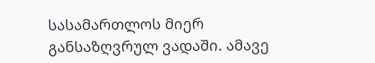სასამართლოს მიერ განსაზღვრულ ვადაში. ამავე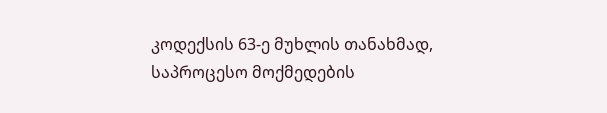კოდექსის 63-ე მუხლის თანახმად, საპროცესო მოქმედების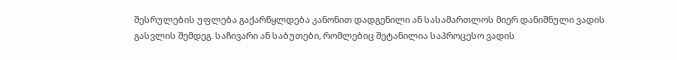შესრულების უფლება გაქარწყლდება კანონით დადგენილი ან სასამართლოს მიერ დანიშნული ვადის გასვლის შემდეგ. საჩივარი ან საბუთები, რომლებიც შეტანილია საპროცესო ვადის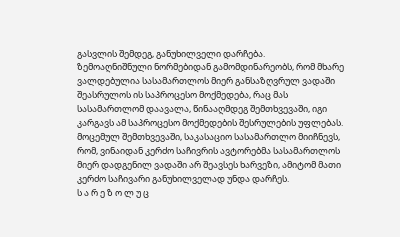გასვლის შემდეგ, განუხილველი დარჩება.
ზემოაღნიშნული ნორმებიდან გამომდინარეობს, რომ მხარე ვალდებულია სასამართლოს მიერ განსაზღვრულ ვადაში შეასრულოს ის საპროცესო მოქმედება, რაც მას სასამართლომ დაავალა, წინააღმდეგ შემთხვევაში, იგი კარგავს ამ საპროცესო მოქმედების შესრულების უფლებას.
მოცემულ შემთხვევაში, საკასაციო სასამართლო მიიჩნევს, რომ, ვინაიდან კერძო საჩივრის ავტორებმა სასამართლოს მიერ დადგენილ ვადაში არ შეავსეს ხარვეზი, ამიტომ მათი კერძო საჩივარი განუხილველად უნდა დარჩეს.
ს ა რ ე ზ ო ლ უ ც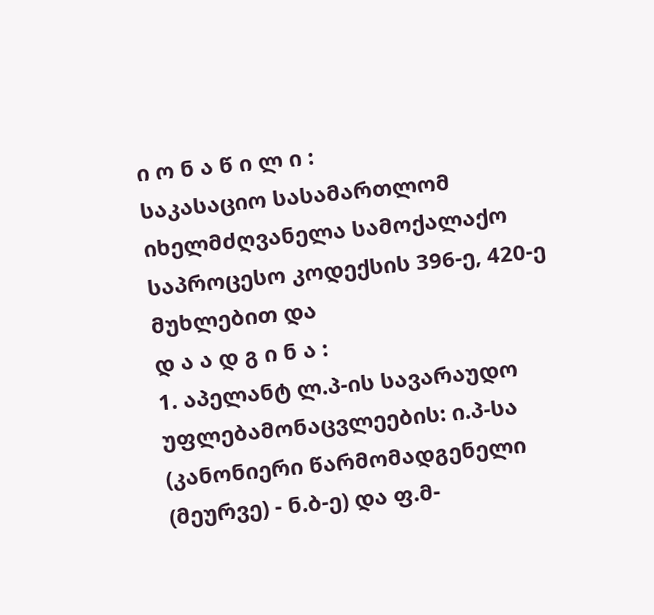ი ო ნ ა წ ი ლ ი :
საკასაციო სასამართლომ იხელმძღვანელა სამოქალაქო საპროცესო კოდექსის 396-ე, 420-ე მუხლებით და
დ ა ა დ გ ი ნ ა :
1. აპელანტ ლ.პ-ის სავარაუდო უფლებამონაცვლეების: ი.პ-სა (კანონიერი წარმომადგენელი (მეურვე) - ნ.ბ-ე) და ფ.მ-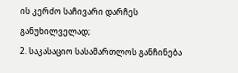ის კერძო საჩივარი დარჩეს განუხილველად;
2. საკასაციო სასამართლოს განჩინება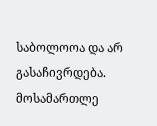საბოლოოა და არ გასაჩივრდება.
მოსამართლე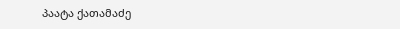პაატა ქათამაძე